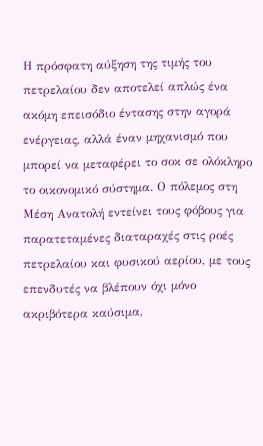Η πρόσφατη αύξηση της τιμής του πετρελαίου δεν αποτελεί απλώς ένα ακόμη επεισόδιο έντασης στην αγορά ενέργειας, αλλά έναν μηχανισμό που μπορεί να μεταφέρει το σοκ σε ολόκληρο το οικονομικό σύστημα. Ο πόλεμος στη Μέση Ανατολή εντείνει τους φόβους για παρατεταμένες διαταραχές στις ροές πετρελαίου και φυσικού αερίου, με τους επενδυτές να βλέπουν όχι μόνο ακριβότερα καύσιμα,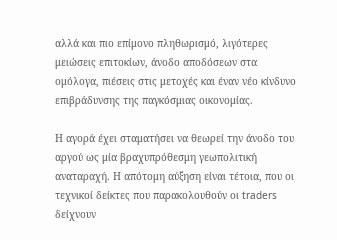αλλά και πιο επίμονο πληθωρισμό, λιγότερες μειώσεις επιτοκίων, άνοδο αποδόσεων στα ομόλογα, πιέσεις στις μετοχές και έναν νέο κίνδυνο επιβράδυνσης της παγκόσμιας οικονομίας.

Η αγορά έχει σταματήσει να θεωρεί την άνοδο του αργού ως μία βραχυπρόθεσμη γεωπολιτική αναταραχή. Η απότομη αύξηση είναι τέτοια, που οι τεχνικοί δείκτες που παρακολουθούν οι traders δείχνουν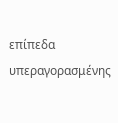επίπεδα υπεραγορασμένης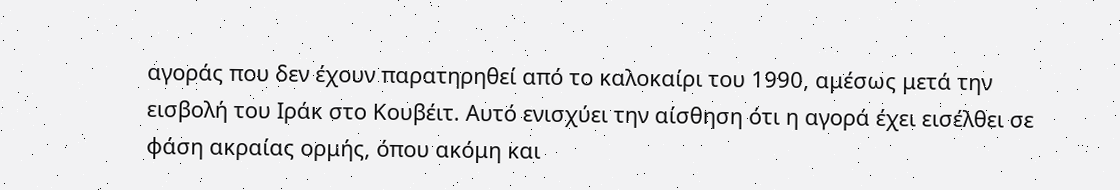αγοράς που δεν έχουν παρατηρηθεί από το καλοκαίρι του 1990, αμέσως μετά την εισβολή του Ιράκ στο Κουβέιτ. Αυτό ενισχύει την αίσθηση ότι η αγορά έχει εισέλθει σε φάση ακραίας ορμής, όπου ακόμη και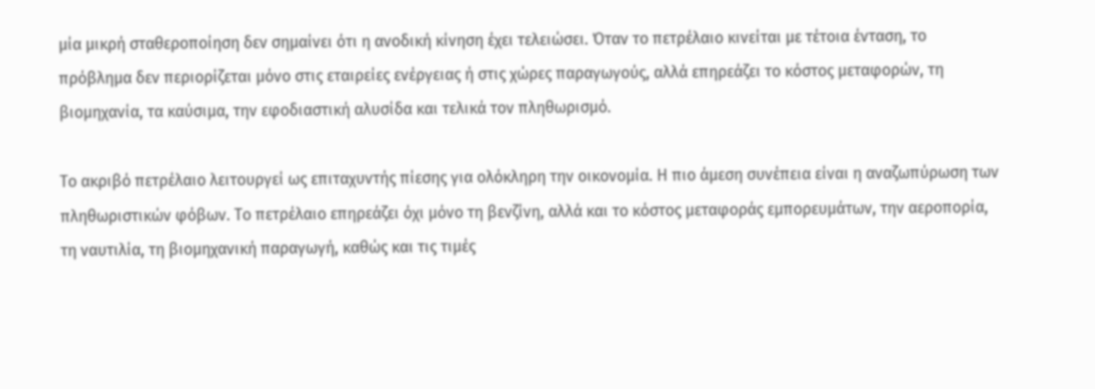μία μικρή σταθεροποίηση δεν σημαίνει ότι η ανοδική κίνηση έχει τελειώσει. Όταν το πετρέλαιο κινείται με τέτοια ένταση, το πρόβλημα δεν περιορίζεται μόνο στις εταιρείες ενέργειας ή στις χώρες παραγωγούς, αλλά επηρεάζει το κόστος μεταφορών, τη βιομηχανία, τα καύσιμα, την εφοδιαστική αλυσίδα και τελικά τον πληθωρισμό.

Το ακριβό πετρέλαιο λειτουργεί ως επιταχυντής πίεσης για ολόκληρη την οικονομία. Η πιο άμεση συνέπεια είναι η αναζωπύρωση των πληθωριστικών φόβων. Το πετρέλαιο επηρεάζει όχι μόνο τη βενζίνη, αλλά και το κόστος μεταφοράς εμπορευμάτων, την αεροπορία, τη ναυτιλία, τη βιομηχανική παραγωγή, καθώς και τις τιμές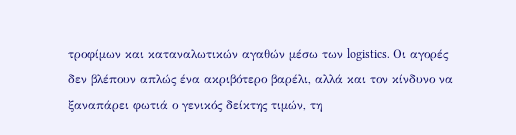τροφίμων και καταναλωτικών αγαθών μέσω των logistics. Οι αγορές δεν βλέπουν απλώς ένα ακριβότερο βαρέλι, αλλά και τον κίνδυνο να ξαναπάρει φωτιά ο γενικός δείκτης τιμών, τη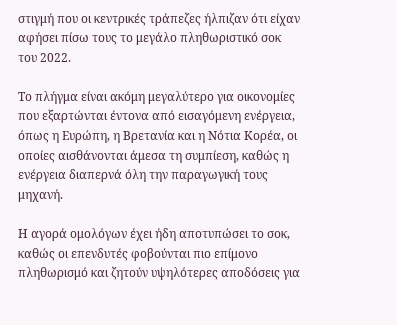στιγμή που οι κεντρικές τράπεζες ήλπιζαν ότι είχαν αφήσει πίσω τους το μεγάλο πληθωριστικό σοκ του 2022.

Το πλήγμα είναι ακόμη μεγαλύτερο για οικονομίες που εξαρτώνται έντονα από εισαγόμενη ενέργεια, όπως η Ευρώπη, η Βρετανία και η Νότια Κορέα, οι οποίες αισθάνονται άμεσα τη συμπίεση, καθώς η ενέργεια διαπερνά όλη την παραγωγική τους μηχανή.

Η αγορά ομολόγων έχει ήδη αποτυπώσει το σοκ, καθώς οι επενδυτές φοβούνται πιο επίμονο πληθωρισμό και ζητούν υψηλότερες αποδόσεις για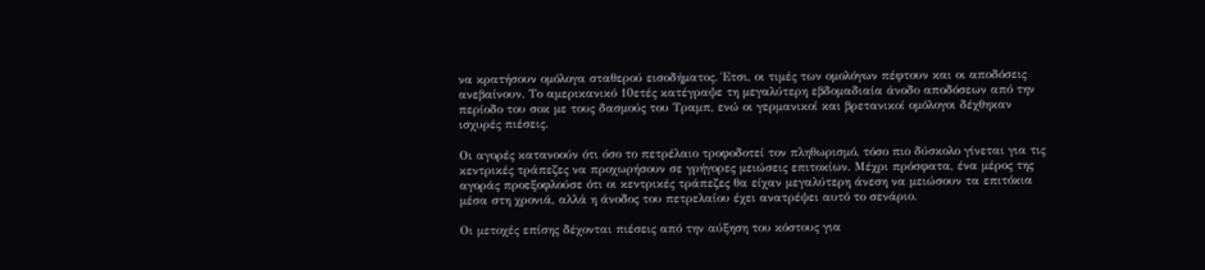να κρατήσουν ομόλογα σταθερού εισοδήματος. Έτσι, οι τιμές των ομολόγων πέφτουν και οι αποδόσεις ανεβαίνουν. Το αμερικανικό 10ετές κατέγραψε τη μεγαλύτερη εβδομαδιαία άνοδο αποδόσεων από την περίοδο του σοκ με τους δασμούς του Τραμπ, ενώ οι γερμανικοί και βρετανικοί ομόλογοι δέχθηκαν ισχυρές πιέσεις.

Οι αγορές κατανοούν ότι όσο το πετρέλαιο τροφοδοτεί τον πληθωρισμό, τόσο πιο δύσκολο γίνεται για τις κεντρικές τράπεζες να προχωρήσουν σε γρήγορες μειώσεις επιτοκίων. Μέχρι πρόσφατα, ένα μέρος της αγοράς προεξοφλούσε ότι οι κεντρικές τράπεζες θα είχαν μεγαλύτερη άνεση να μειώσουν τα επιτόκια μέσα στη χρονιά, αλλά η άνοδος του πετρελαίου έχει ανατρέψει αυτό το σενάριο.

Οι μετοχές επίσης δέχονται πιέσεις από την αύξηση του κόστους για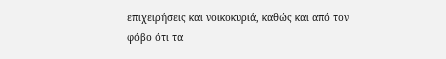επιχειρήσεις και νοικοκυριά, καθώς και από τον φόβο ότι τα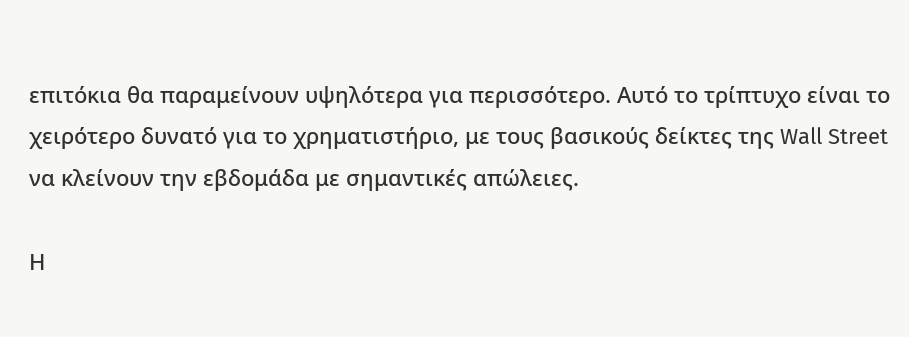επιτόκια θα παραμείνουν υψηλότερα για περισσότερο. Αυτό το τρίπτυχο είναι το χειρότερο δυνατό για το χρηματιστήριο, με τους βασικούς δείκτες της Wall Street να κλείνουν την εβδομάδα με σημαντικές απώλειες.

Η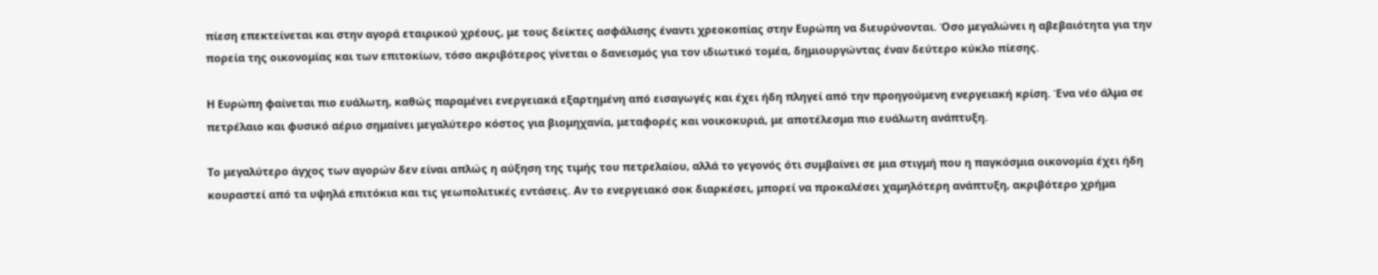πίεση επεκτείνεται και στην αγορά εταιρικού χρέους, με τους δείκτες ασφάλισης έναντι χρεοκοπίας στην Ευρώπη να διευρύνονται. Όσο μεγαλώνει η αβεβαιότητα για την πορεία της οικονομίας και των επιτοκίων, τόσο ακριβότερος γίνεται ο δανεισμός για τον ιδιωτικό τομέα, δημιουργώντας έναν δεύτερο κύκλο πίεσης.

Η Ευρώπη φαίνεται πιο ευάλωτη, καθώς παραμένει ενεργειακά εξαρτημένη από εισαγωγές και έχει ήδη πληγεί από την προηγούμενη ενεργειακή κρίση. Ένα νέο άλμα σε πετρέλαιο και φυσικό αέριο σημαίνει μεγαλύτερο κόστος για βιομηχανία, μεταφορές και νοικοκυριά, με αποτέλεσμα πιο ευάλωτη ανάπτυξη.

Το μεγαλύτερο άγχος των αγορών δεν είναι απλώς η αύξηση της τιμής του πετρελαίου, αλλά το γεγονός ότι συμβαίνει σε μια στιγμή που η παγκόσμια οικονομία έχει ήδη κουραστεί από τα υψηλά επιτόκια και τις γεωπολιτικές εντάσεις. Αν το ενεργειακό σοκ διαρκέσει, μπορεί να προκαλέσει χαμηλότερη ανάπτυξη, ακριβότερο χρήμα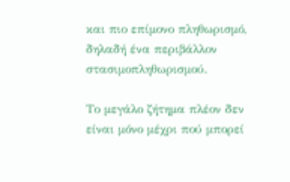και πιο επίμονο πληθωρισμό, δηλαδή ένα περιβάλλον στασιμοπληθωρισμού.

Το μεγάλο ζήτημα πλέον δεν είναι μόνο μέχρι πού μπορεί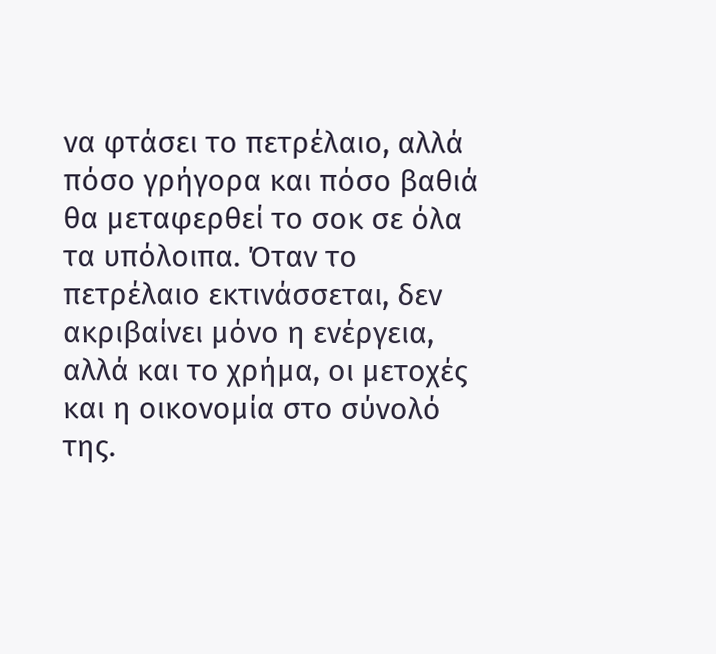να φτάσει το πετρέλαιο, αλλά πόσο γρήγορα και πόσο βαθιά θα μεταφερθεί το σοκ σε όλα τα υπόλοιπα. Όταν το πετρέλαιο εκτινάσσεται, δεν ακριβαίνει μόνο η ενέργεια, αλλά και το χρήμα, οι μετοχές και η οικονομία στο σύνολό της.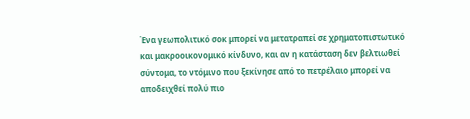Ένα γεωπολιτικό σοκ μπορεί να μετατραπεί σε χρηματοπιστωτικό και μακροοικονομικό κίνδυνο, και αν η κατάσταση δεν βελτιωθεί σύντομα, το ντόμινο που ξεκίνησε από το πετρέλαιο μπορεί να αποδειχθεί πολύ πιο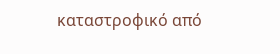καταστροφικό από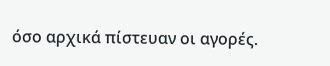όσο αρχικά πίστευαν οι αγορές.